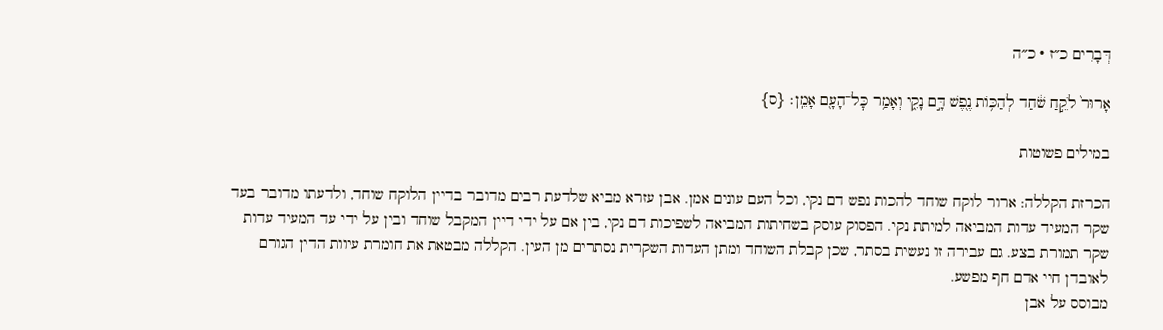דְּבָרִים כ״ז · כ״ה

אָרוּר֙ לֹקֵ֣חַ שֹׁ֔חַד לְהַכּ֥וֹת נֶ֖פֶשׁ דָּ֣ם נָקִ֑י וְאָמַ֥ר כׇּל־הָעָ֖ם אָמֵֽן׃ {ס}

במילים פשוטות

הכרזת הקללה: ארור לוקח שוחד להכות נפש דם נקי, וכל העם עונים אמן. אבן עזרא מביא שלדעת רבים מדובר בדיין הלוקח שוחד, ולדעתו מדובר בעד שקר המעיד עדות המביאה למיתת נקי. הפסוק עוסק בשחיתות המביאה לשפיכות דם נקי, בין אם על ידי דיין המקבל שוחד ובין על ידי עד המעיד עדות שקר תמורת בצע. גם עבירה זו נעשית בסתר, שכן קבלת השוחד ומתן העדות השקרית נסתרים מן העין. הקללה מבטאת את חומרת עיוות הדין הגורם לאובדן חיי אדם חף מפשע.
מבוסס על אבן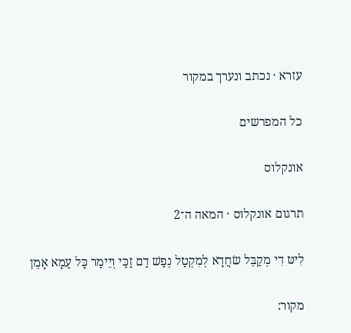עזרא · נכתב ונערך במקור

כל המפרשים

אונקלוס

תרגום אונקלוס · המאה ה־2

לִיטּ דִי מְקַבֵּל שׂחֲדָא לְמִקְטַל נְפַשׁ דַם זַכַּי וְיֵימַר כָּל עַמָא אָמֵן

מקור: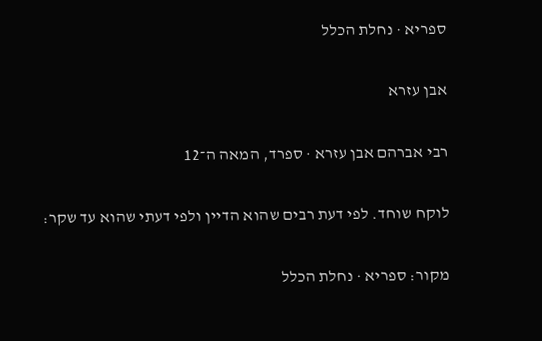ספריא · נחלת הכלל

אבן עזרא

רבי אברהם אבן עזרא · ספרד, המאה ה־12

לוקח שוחד. לפי דעת רבים שהוא הדיין ולפי דעתי שהוא עד שקר:

מקור: ספריא · נחלת הכלל